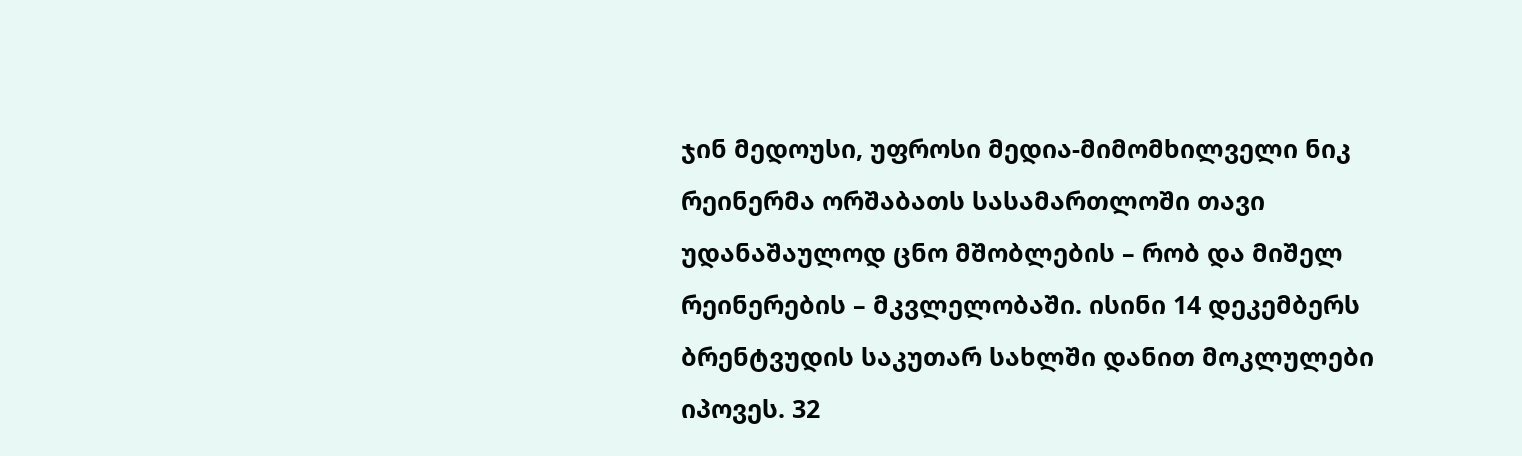ჯინ მედოუსი, უფროსი მედია-მიმომხილველი ნიკ რეინერმა ორშაბათს სასამართლოში თავი უდანაშაულოდ ცნო მშობლების – რობ და მიშელ რეინერების – მკვლელობაში. ისინი 14 დეკემბერს ბრენტვუდის საკუთარ სახლში დანით მოკლულები იპოვეს. 32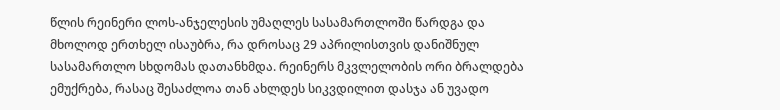წლის რეინერი ლოს-ანჯელესის უმაღლეს სასამართლოში წარდგა და მხოლოდ ერთხელ ისაუბრა, რა დროსაც 29 აპრილისთვის დანიშნულ სასამართლო სხდომას დათანხმდა. რეინერს მკვლელობის ორი ბრალდება ემუქრება, რასაც შესაძლოა თან ახლდეს სიკვდილით დასჯა ან უვადო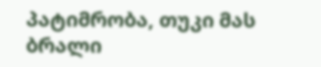პატიმრობა, თუკი მას ბრალი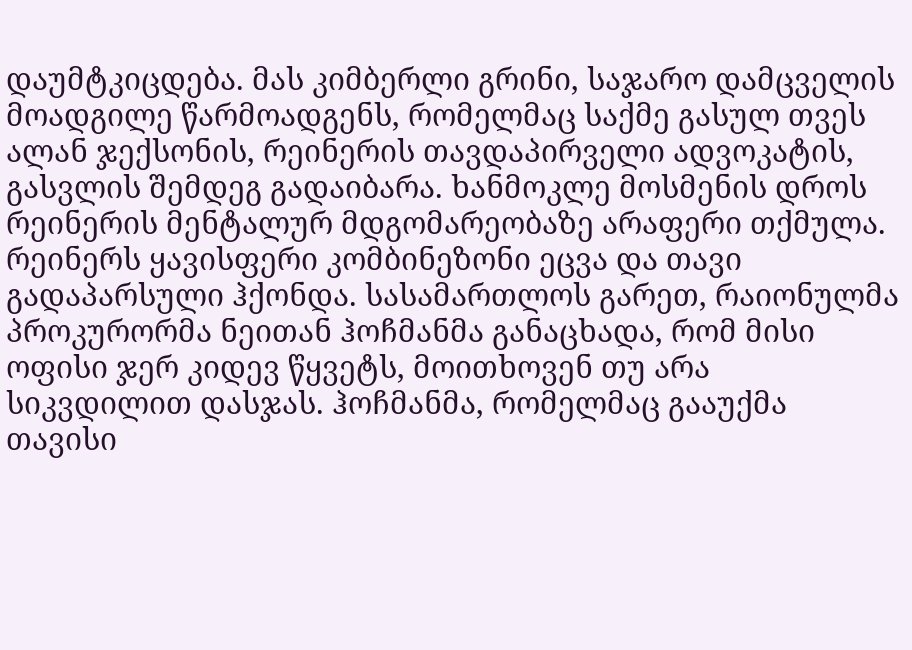დაუმტკიცდება. მას კიმბერლი გრინი, საჯარო დამცველის მოადგილე წარმოადგენს, რომელმაც საქმე გასულ თვეს ალან ჯექსონის, რეინერის თავდაპირველი ადვოკატის, გასვლის შემდეგ გადაიბარა. ხანმოკლე მოსმენის დროს რეინერის მენტალურ მდგომარეობაზე არაფერი თქმულა. რეინერს ყავისფერი კომბინეზონი ეცვა და თავი გადაპარსული ჰქონდა. სასამართლოს გარეთ, რაიონულმა პროკურორმა ნეითან ჰოჩმანმა განაცხადა, რომ მისი ოფისი ჯერ კიდევ წყვეტს, მოითხოვენ თუ არა სიკვდილით დასჯას. ჰოჩმანმა, რომელმაც გააუქმა თავისი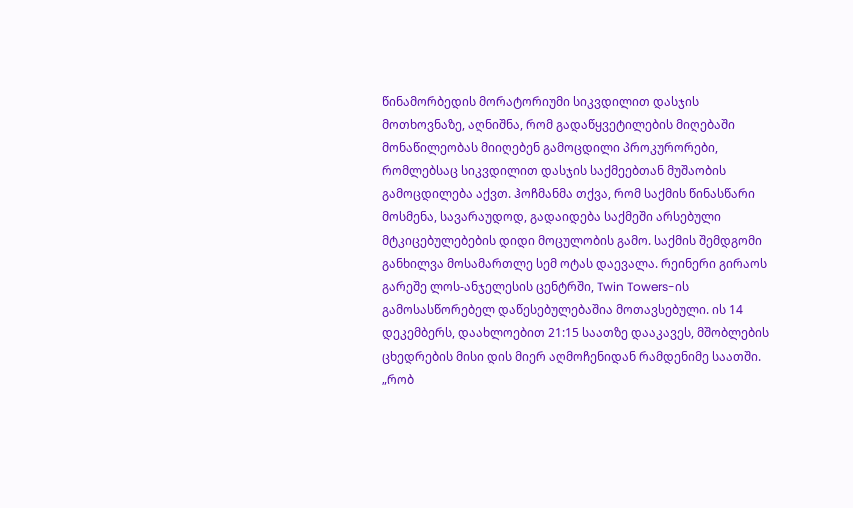წინამორბედის მორატორიუმი სიკვდილით დასჯის მოთხოვნაზე, აღნიშნა, რომ გადაწყვეტილების მიღებაში მონაწილეობას მიიღებენ გამოცდილი პროკურორები, რომლებსაც სიკვდილით დასჯის საქმეებთან მუშაობის გამოცდილება აქვთ. ჰოჩმანმა თქვა, რომ საქმის წინასწარი მოსმენა, სავარაუდოდ, გადაიდება საქმეში არსებული მტკიცებულებების დიდი მოცულობის გამო. საქმის შემდგომი განხილვა მოსამართლე სემ ოტას დაევალა. რეინერი გირაოს გარეშე ლოს-ანჯელესის ცენტრში, Twin Towers-ის გამოსასწორებელ დაწესებულებაშია მოთავსებული. ის 14 დეკემბერს, დაახლოებით 21:15 საათზე დააკავეს, მშობლების ცხედრების მისი დის მიერ აღმოჩენიდან რამდენიმე საათში. „რობ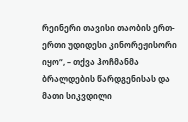რეინერი თავისი თაობის ერთ-ერთი უდიდესი კინორეჟისორი იყო“, – თქვა ჰოჩმანმა ბრალდების წარდგენისას და მათი სიკვდილი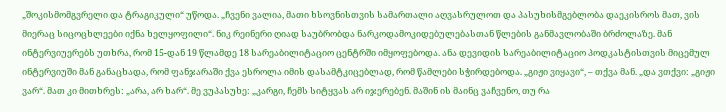„შოკისმომგვრელი და ტრაგიკული“ უწოდა. „ჩვენი ვალია, მათი ხსოვნისთვის სამართალი აღვასრულოთ და პასუხისმგებლობა დაეკისროს მათ, ვის მიერაც სიცოცხლეები იქნა ხელყოფილი“. ნიკ რეინერი ღიად საუბრობდა ნარკოდამოკიდებულებასთან წლების განმავლობაში ბრძოლაზე. მან ინტერვიუერებს უთხრა, რომ 15-დან 19 წლამდე 18 სარეაბილიტაციო ცენტრში იმყოფებოდა. ანა დევიდის სარეაბილიტაციო პოდკასტისთვის მიცემულ ინტერვიუში მან განაცხადა, რომ ფანჯარაში ქვა ესროლა იმის დასამტკიცებლად, რომ წამლები სჭირდებოდა. „გიჟი ვიყავი“, – თქვა მან. „და ვთქვი: „გიჟი ვარ“. მათ კი მითხრეს: „არა, არ ხარ“. მე ვუპასუხე: „კარგი, ჩემს სიტყვას არ იჯერებენ. მაშინ ის მაინც ვაჩვენო, თუ რა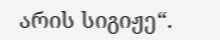არის სიგიჟე“.